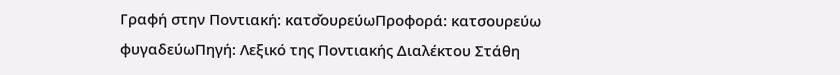Γραφή στην Ποντιακή: κατσ̌ουρεύωΠροφορά: κατσουρεύω
φυγαδεύωΠηγή: Λεξικό της Ποντιακής Διαλέκτου Στάθη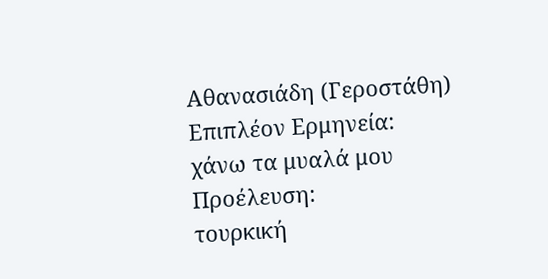Αθανασιάδη (Γεροστάθη)
Επιπλέον Ερμηνεία:
χάνω τα μυαλά μου
Προέλευση:
τουρκική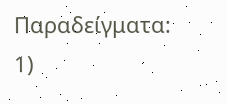Παραδείγματα:
1)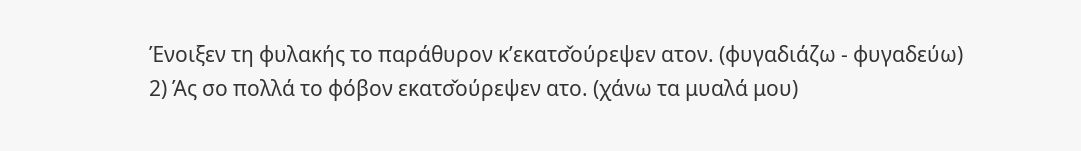Ένοιξεν τη φυλακής το παράθυρον κ’εκατσ̌ούρεψεν ατον. (φυγαδιάζω - φυγαδεύω)
2) Άς σο πολλά το φόβον εκατσ̌ούρεψεν ατο. (χάνω τα μυαλά μου)